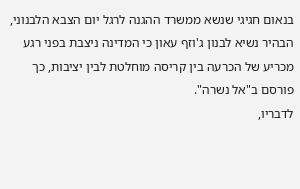בנאום חגיגי שנשא ממשרד ההגנה לרגל יום הצבא הלבנוני, הבהיר נשיא לבנון ג'וזף עאון כי המדינה ניצבת בפני רגע מכריע של הכרעה בין קריסה מוחלטת לבין יציבות, כך פורסם ב"אל נשרה".
לדבריו,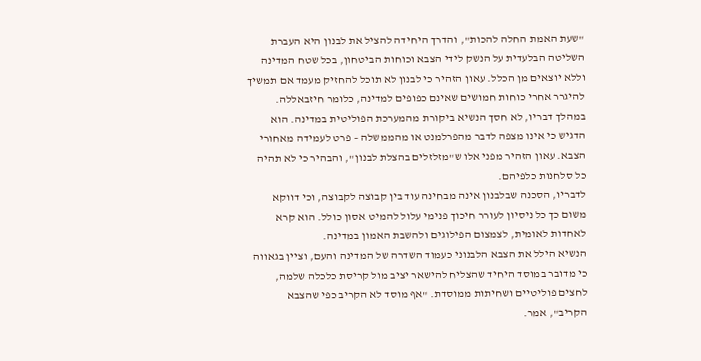"שעת האמת החלה להכות", והדרך היחידה להציל את לבנון היא העברת השליטה הבלעדית על הנשק לידי הצבא וכוחות הביטחון, בכל שטח המדינה וללא יוצאים מן הכלל. עאון הזהיר כי לבנון לא תוכל להחזיק מעמד אם תמשיך להיגרר אחרי כוחות חמושים שאינם כפופים למדינה, כלומר חיזבאללה.
במהלך דבריו, לא חסך הנשיא ביקורת מהמערכת הפוליטית במדינה. הוא הדגיש כי אינו מצפה לדבר מהפרלמנט או מהממשלה – פרט לעמידה מאחורי הצבא. עאון הזהיר מפני אלו ש"מזלזלים בהצלת לבנון", והבהיר כי לא תהיה כל סלחנות כלפיהם.
לדבריו, הסכנה שבלבנון אינה מבחינה עוד בין קבוצה לקבוצה, וכי דווקא משום כך כל ניסיון לעורר חיכוך פנימי עלול להמיט אסון כולל. הוא קרא לאחדות לאומית, לצמצום הפילוגים ולהשבת האמון במדינה.
הנשיא הילל את הצבא הלבנוני כעמוד השדרה של המדינה והעם, וציין בגאווה כי מדובר במוסד היחיד שהצליח להישאר יציב מול קריסת כלכלה שלמה, לחצים פוליטיים ושחיתות ממוסדת. "אף מוסד לא הקריב כפי שהצבא הקריב", אמר.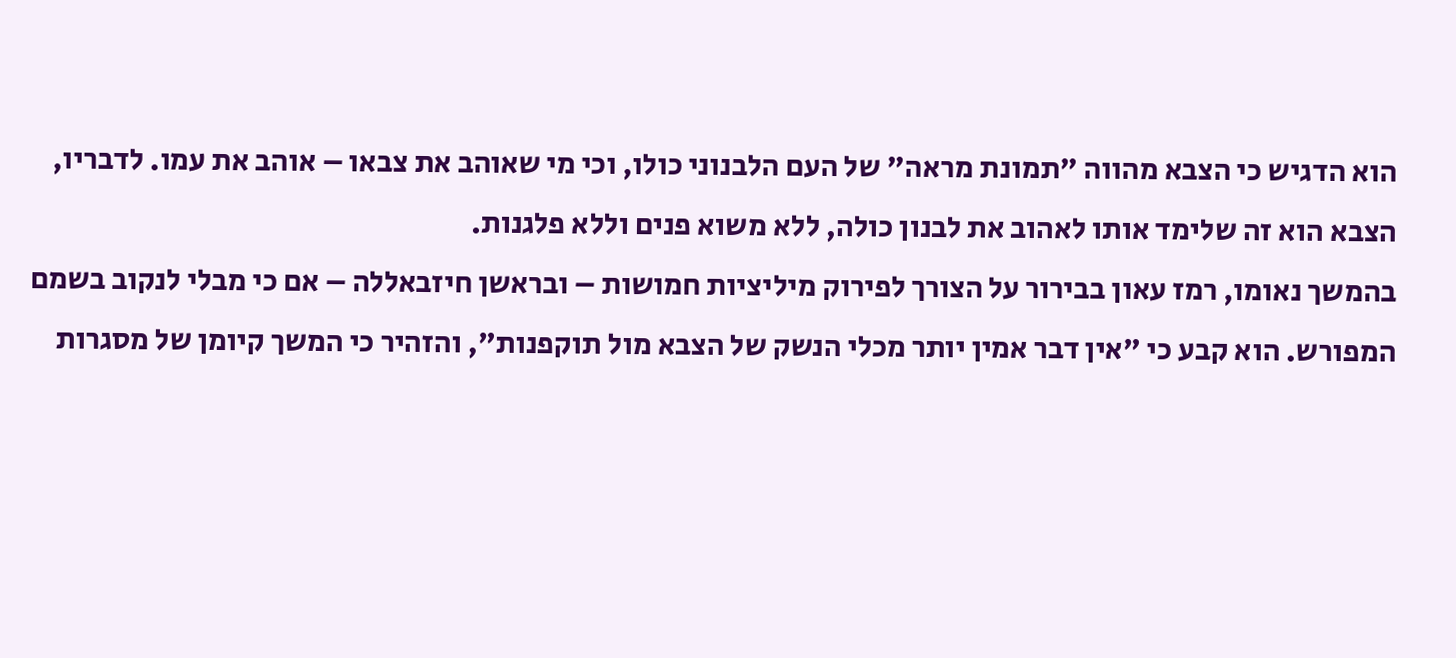הוא הדגיש כי הצבא מהווה "תמונת מראה" של העם הלבנוני כולו, וכי מי שאוהב את צבאו – אוהב את עמו. לדבריו, הצבא הוא זה שלימד אותו לאהוב את לבנון כולה, ללא משוא פנים וללא פלגנות.
בהמשך נאומו, רמז עאון בבירור על הצורך לפירוק מיליציות חמושות – ובראשן חיזבאללה – אם כי מבלי לנקוב בשמם המפורש. הוא קבע כי "אין דבר אמין יותר מכלי הנשק של הצבא מול תוקפנות", והזהיר כי המשך קיומן של מסגרות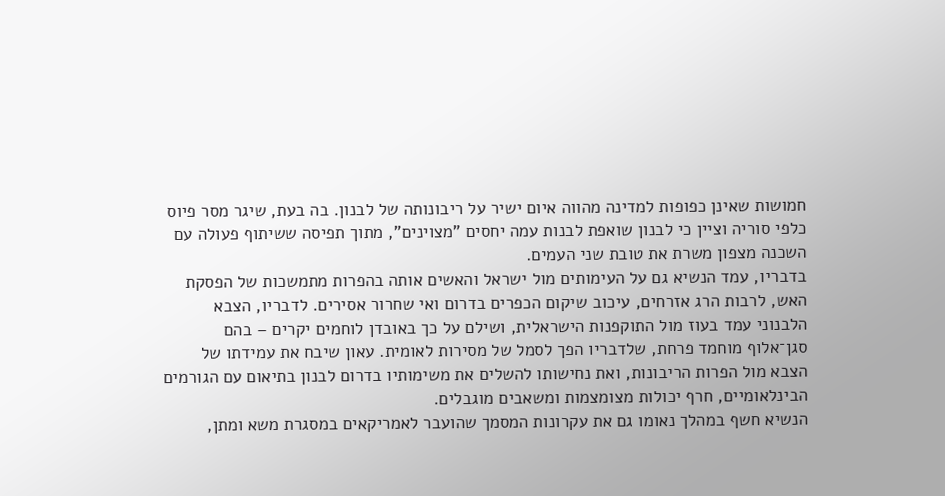חמושות שאינן כפופות למדינה מהווה איום ישיר על ריבונותה של לבנון. בה בעת, שיגר מסר פיוס כלפי סוריה וציין כי לבנון שואפת לבנות עמה יחסים "מצוינים", מתוך תפיסה ששיתוף פעולה עם השכנה מצפון משרת את טובת שני העמים.
בדבריו, עמד הנשיא גם על העימותים מול ישראל והאשים אותה בהפרות מתמשכות של הפסקת האש, לרבות הרג אזרחים, עיכוב שיקום הכפרים בדרום ואי שחרור אסירים. לדבריו, הצבא הלבנוני עמד בעוז מול התוקפנות הישראלית, ושילם על כך באובדן לוחמים יקרים – בהם סגן־אלוף מוחמד פרחת, שלדבריו הפך לסמל של מסירות לאומית. עאון שיבח את עמידתו של הצבא מול הפרות הריבונות, ואת נחישותו להשלים את משימותיו בדרום לבנון בתיאום עם הגורמים הבינלאומיים, חרף יכולות מצומצמות ומשאבים מוגבלים.
הנשיא חשף במהלך נאומו גם את עקרונות המסמך שהועבר לאמריקאים במסגרת משא ומתן,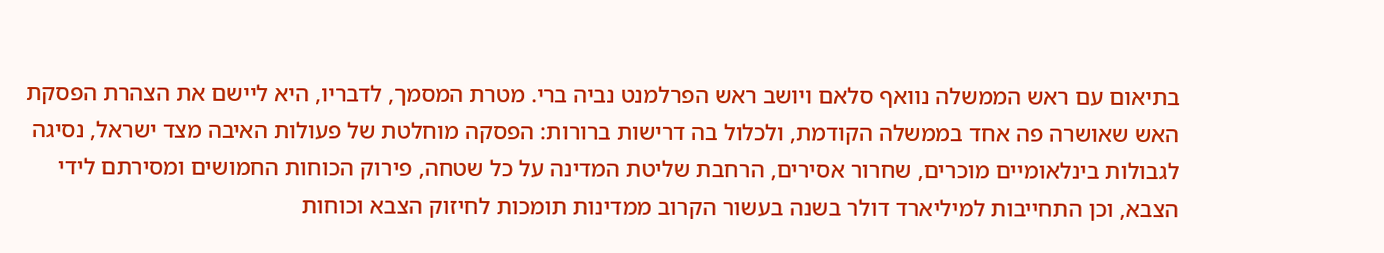בתיאום עם ראש הממשלה נוואף סלאם ויושב ראש הפרלמנט נביה ברי. מטרת המסמך, לדבריו, היא ליישם את הצהרת הפסקת האש שאושרה פה אחד בממשלה הקודמת, ולכלול בה דרישות ברורות: הפסקה מוחלטת של פעולות האיבה מצד ישראל, נסיגה לגבולות בינלאומיים מוכרים, שחרור אסירים, הרחבת שליטת המדינה על כל שטחה, פירוק הכוחות החמושים ומסירתם לידי הצבא, וכן התחייבות למיליארד דולר בשנה בעשור הקרוב ממדינות תומכות לחיזוק הצבא וכוחות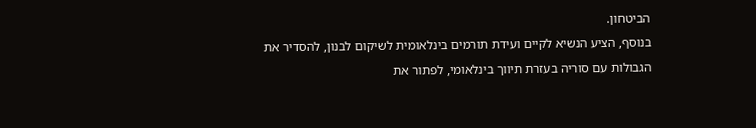הביטחון.
בנוסף, הציע הנשיא לקיים ועידת תורמים בינלאומית לשיקום לבנון, להסדיר את הגבולות עם סוריה בעזרת תיווך בינלאומי, לפתור את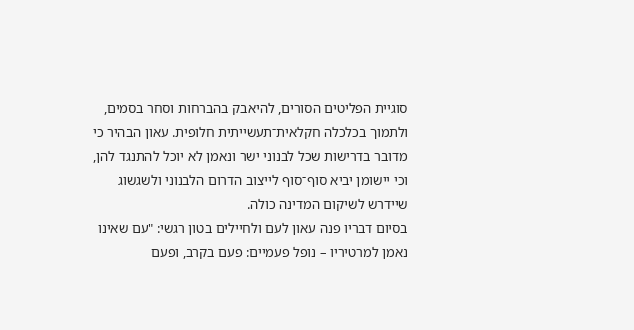סוגיית הפליטים הסורים, להיאבק בהברחות וסחר בסמים, ולתמוך בכלכלה חקלאית־תעשייתית חלופית. עאון הבהיר כי מדובר בדרישות שכל לבנוני ישר ונאמן לא יוכל להתנגד להן, וכי יישומן יביא סוף־סוף לייצוב הדרום הלבנוני ולשגשוג שיידרש לשיקום המדינה כולה.
בסיום דבריו פנה עאון לעם ולחיילים בטון רגשי: "עם שאינו נאמן למרטיריו – נופל פעמיים: פעם בקרב, ופעם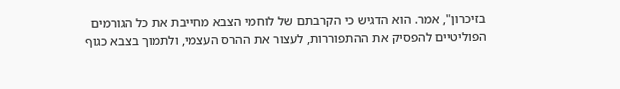בזיכרון", אמר. הוא הדגיש כי הקרבתם של לוחמי הצבא מחייבת את כל הגורמים הפוליטיים להפסיק את ההתפוררות, לעצור את ההרס העצמי, ולתמוך בצבא כגוף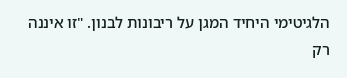הלגיטימי היחיד המגן על ריבונות לבנון. "זו איננה רק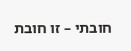חובתי – זו חובת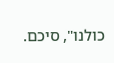כולנו", סיכם.